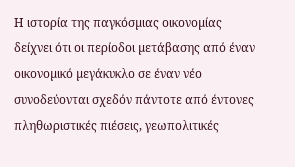Η ιστορία της παγκόσµιας οικονοµίας δείχνει ότι οι περίοδοι µετάβασης από έναν οικονοµικό µεγάκυκλο σε έναν νέο συνοδεύονται σχεδόν πάντοτε από έντονες πληθωριστικές πιέσεις, γεωπολιτικές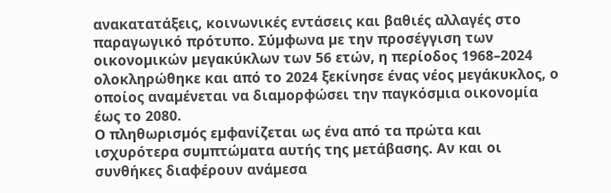ανακατατάξεις, κοινωνικές εντάσεις και βαθιές αλλαγές στο παραγωγικό πρότυπο. Σύµφωνα µε την προσέγγιση των οικονοµικών µεγακύκλων των 56 ετών, η περίοδος 1968–2024 ολοκληρώθηκε και από το 2024 ξεκίνησε ένας νέος µεγάκυκλος, ο οποίος αναµένεται να διαµορφώσει την παγκόσµια οικονοµία έως το 2080.
Ο πληθωρισµός εµφανίζεται ως ένα από τα πρώτα και ισχυρότερα συµπτώµατα αυτής της µετάβασης. Αν και οι συνθήκες διαφέρουν ανάµεσα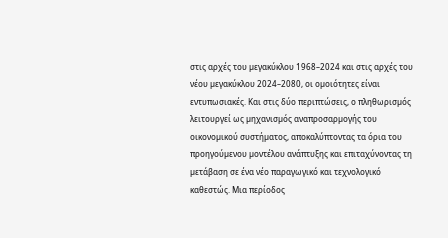στις αρχές του µεγακύκλου 1968–2024 και στις αρχές του νέου µεγακύκλου 2024–2080, οι οµοιότητες είναι εντυπωσιακές. Και στις δύο περιπτώσεις, ο πληθωρισµός λειτουργεί ως µηχανισµός αναπροσαρµογής του οικονοµικού συστήµατος, αποκαλύπτοντας τα όρια του προηγούµενου µοντέλου ανάπτυξης και επιταχύνοντας τη µετάβαση σε ένα νέο παραγωγικό και τεχνολογικό καθεστώς. Μια περίοδος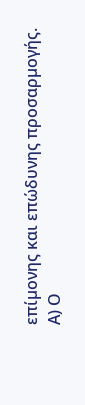επίµονης και επώδυνης προσαρµογής.
Α) Ο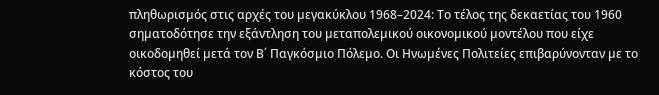πληθωρισµός στις αρχές του µεγακύκλου 1968–2024: Το τέλος της δεκαετίας του 1960 σηµατοδότησε την εξάντληση του µεταπολεµικού οικονοµικού µοντέλου που είχε οικοδοµηθεί µετά τον Β΄ Παγκόσµιο Πόλεµο. Οι Ηνωµένες Πολιτείες επιβαρύνονταν µε το κόστος του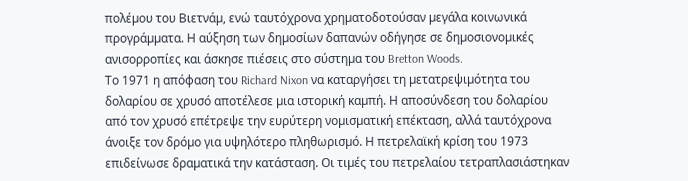πολέµου του Βιετνάµ, ενώ ταυτόχρονα χρηµατοδοτούσαν µεγάλα κοινωνικά προγράµµατα. Η αύξηση των δηµοσίων δαπανών οδήγησε σε δηµοσιονοµικές ανισορροπίες και άσκησε πιέσεις στο σύστηµα του Bretton Woods.
Το 1971 η απόφαση του Richard Nixon να καταργήσει τη µετατρεψιµότητα του δολαρίου σε χρυσό αποτέλεσε µια ιστορική καµπή. Η αποσύνδεση του δολαρίου από τον χρυσό επέτρεψε την ευρύτερη νοµισµατική επέκταση, αλλά ταυτόχρονα άνοιξε τον δρόµο για υψηλότερο πληθωρισµό. Η πετρελαϊκή κρίση του 1973 επιδείνωσε δραµατικά την κατάσταση. Οι τιµές του πετρελαίου τετραπλασιάστηκαν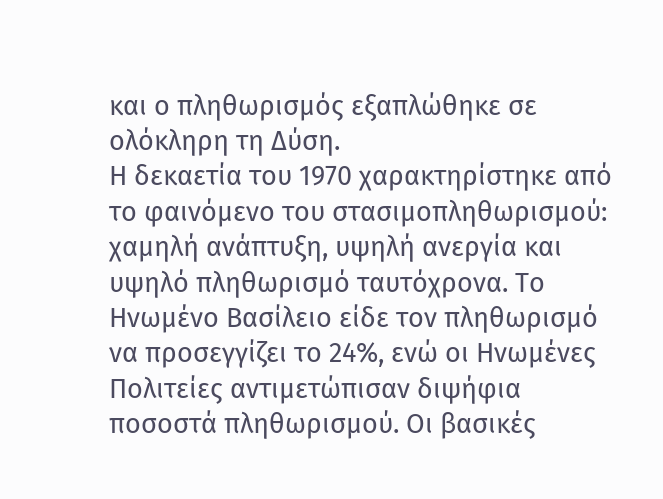και ο πληθωρισµός εξαπλώθηκε σε ολόκληρη τη ∆ύση.
Η δεκαετία του 1970 χαρακτηρίστηκε από το φαινόµενο του στασιµοπληθωρισµού: χαµηλή ανάπτυξη, υψηλή ανεργία και υψηλό πληθωρισµό ταυτόχρονα. Το Ηνωµένο Βασίλειο είδε τον πληθωρισµό να προσεγγίζει το 24%, ενώ οι Ηνωµένες Πολιτείες αντιµετώπισαν διψήφια ποσοστά πληθωρισµού. Οι βασικές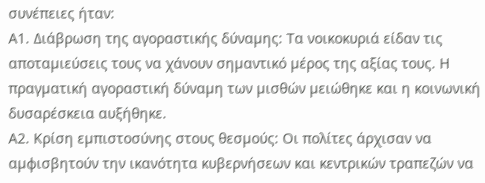συνέπειες ήταν:
Α1. ∆ιάβρωση της αγοραστικής δύναµης: Τα νοικοκυριά είδαν τις αποταµιεύσεις τους να χάνουν σηµαντικό µέρος της αξίας τους. Η πραγµατική αγοραστική δύναµη των µισθών µειώθηκε και η κοινωνική δυσαρέσκεια αυξήθηκε.
Α2. Κρίση εµπιστοσύνης στους θεσµούς: Οι πολίτες άρχισαν να αµφισβητούν την ικανότητα κυβερνήσεων και κεντρικών τραπεζών να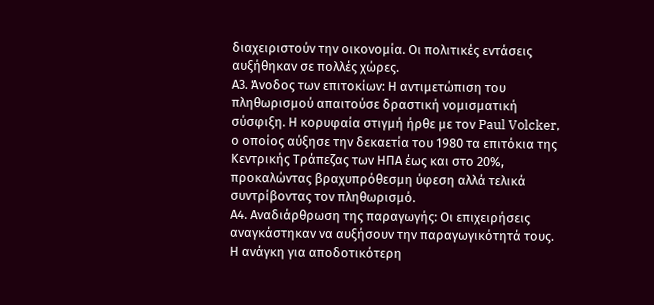διαχειριστούν την οικονοµία. Οι πολιτικές εντάσεις αυξήθηκαν σε πολλές χώρες.
Α3. Άνοδος των επιτοκίων: Η αντιµετώπιση του πληθωρισµού απαιτούσε δραστική νοµισµατική σύσφιξη. Η κορυφαία στιγµή ήρθε µε τον Paul Volcker, ο οποίος αύξησε την δεκαετία του 1980 τα επιτόκια της Κεντρικής Τράπεζας των ΗΠΑ έως και στο 20%, προκαλώντας βραχυπρόθεσµη ύφεση αλλά τελικά συντρίβοντας τον πληθωρισµό.
Α4. Αναδιάρθρωση της παραγωγής: Οι επιχειρήσεις αναγκάστηκαν να αυξήσουν την παραγωγικότητά τους. Η ανάγκη για αποδοτικότερη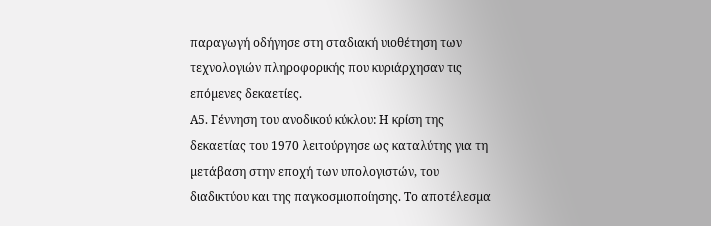παραγωγή οδήγησε στη σταδιακή υιοθέτηση των τεχνολογιών πληροφορικής που κυριάρχησαν τις επόµενες δεκαετίες.
Α5. Γέννηση του ανοδικού κύκλου: Η κρίση της δεκαετίας του 1970 λειτούργησε ως καταλύτης για τη µετάβαση στην εποχή των υπολογιστών, του διαδικτύου και της παγκοσµιοποίησης. Το αποτέλεσµα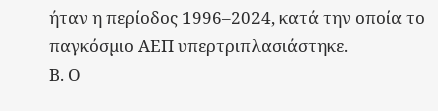ήταν η περίοδος 1996–2024, κατά την οποία το παγκόσµιο ΑΕΠ υπερτριπλασιάστηκε.
Β. Ο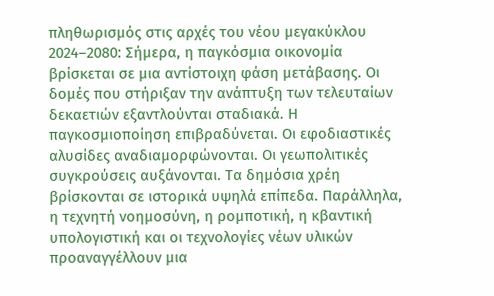πληθωρισµός στις αρχές του νέου µεγακύκλου 2024–2080: Σήµερα, η παγκόσµια οικονοµία βρίσκεται σε µια αντίστοιχη φάση µετάβασης. Οι δοµές που στήριξαν την ανάπτυξη των τελευταίων δεκαετιών εξαντλούνται σταδιακά. Η παγκοσµιοποίηση επιβραδύνεται. Οι εφοδιαστικές αλυσίδες αναδιαµορφώνονται. Οι γεωπολιτικές συγκρούσεις αυξάνονται. Τα δηµόσια χρέη βρίσκονται σε ιστορικά υψηλά επίπεδα. Παράλληλα, η τεχνητή νοηµοσύνη, η ροµποτική, η κβαντική υπολογιστική και οι τεχνολογίες νέων υλικών προαναγγέλλουν µια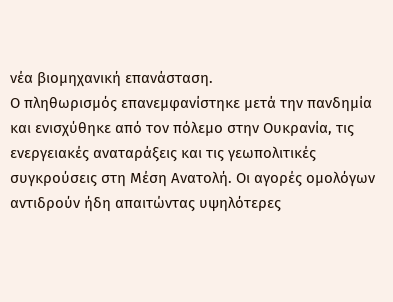νέα βιοµηχανική επανάσταση.
Ο πληθωρισµός επανεµφανίστηκε µετά την πανδηµία και ενισχύθηκε από τον πόλεµο στην Ουκρανία, τις ενεργειακές αναταράξεις και τις γεωπολιτικές συγκρούσεις στη Μέση Ανατολή. Οι αγορές οµολόγων αντιδρούν ήδη απαιτώντας υψηλότερες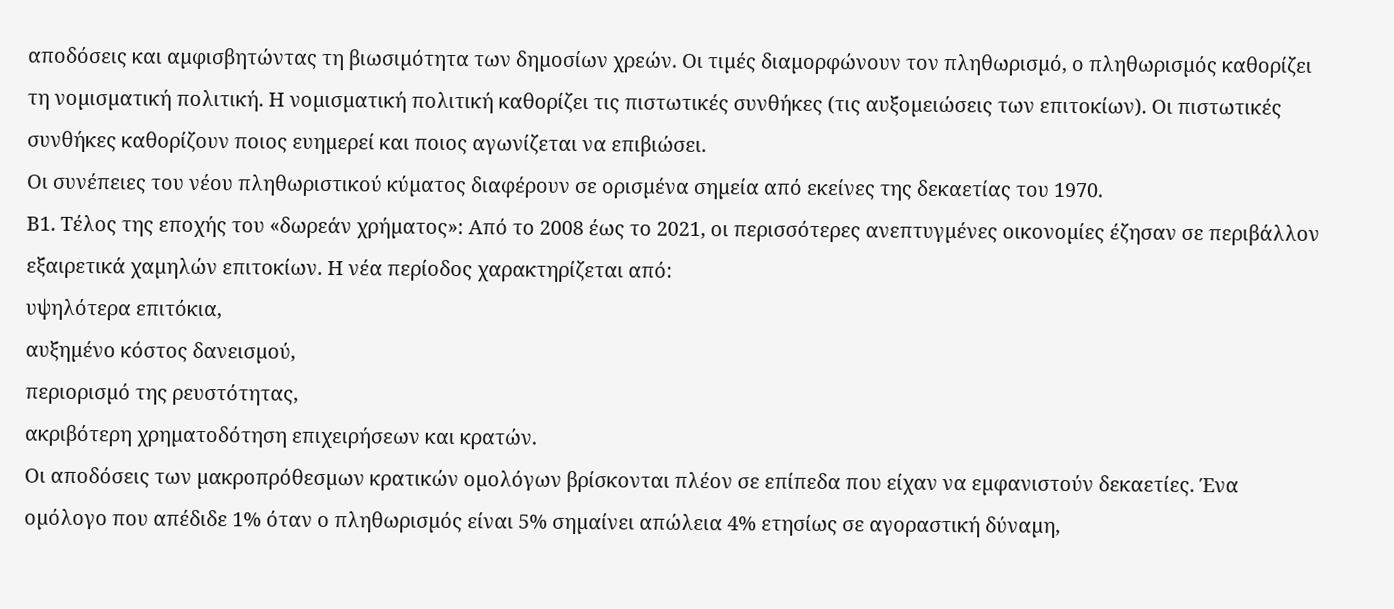αποδόσεις και αµφισβητώντας τη βιωσιµότητα των δηµοσίων χρεών. Οι τιµές διαµορφώνουν τον πληθωρισµό, ο πληθωρισµός καθορίζει τη νοµισµατική πολιτική. Η νοµισµατική πολιτική καθορίζει τις πιστωτικές συνθήκες (τις αυξοµειώσεις των επιτοκίων). Οι πιστωτικές συνθήκες καθορίζουν ποιος ευηµερεί και ποιος αγωνίζεται να επιβιώσει.
Οι συνέπειες του νέου πληθωριστικού κύµατος διαφέρουν σε ορισµένα σηµεία από εκείνες της δεκαετίας του 1970.
Β1. Τέλος της εποχής του «δωρεάν χρήµατος»: Από το 2008 έως το 2021, οι περισσότερες ανεπτυγµένες οικονοµίες έζησαν σε περιβάλλον εξαιρετικά χαµηλών επιτοκίων. Η νέα περίοδος χαρακτηρίζεται από:
υψηλότερα επιτόκια,
αυξηµένο κόστος δανεισµού,
περιορισµό της ρευστότητας,
ακριβότερη χρηµατοδότηση επιχειρήσεων και κρατών.
Οι αποδόσεις των µακροπρόθεσµων κρατικών οµολόγων βρίσκονται πλέον σε επίπεδα που είχαν να εµφανιστούν δεκαετίες. Ένα οµόλογο που απέδιδε 1% όταν ο πληθωρισµός είναι 5% σηµαίνει απώλεια 4% ετησίως σε αγοραστική δύναµη,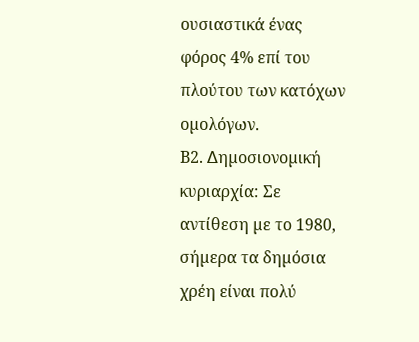ουσιαστικά ένας φόρος 4% επί του πλούτου των κατόχων οµολόγων.
Β2. ∆ηµοσιονοµική κυριαρχία: Σε αντίθεση µε το 1980, σήµερα τα δηµόσια χρέη είναι πολύ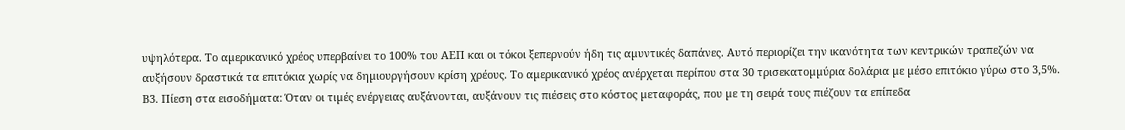υψηλότερα. Το αµερικανικό χρέος υπερβαίνει το 100% του ΑΕΠ και οι τόκοι ξεπερνούν ήδη τις αµυντικές δαπάνες. Αυτό περιορίζει την ικανότητα των κεντρικών τραπεζών να αυξήσουν δραστικά τα επιτόκια χωρίς να δηµιουργήσουν κρίση χρέους. Το αµερικανικό χρέος ανέρχεται περίπου στα 30 τρισεκατοµµύρια δολάρια µε µέσο επιτόκιο γύρω στο 3,5%.
Β3. Πίεση στα εισοδήµατα: Όταν οι τιµές ενέργειας αυξάνονται, αυξάνουν τις πιέσεις στο κόστος µεταφοράς, που µε τη σειρά τους πιέζουν τα επίπεδα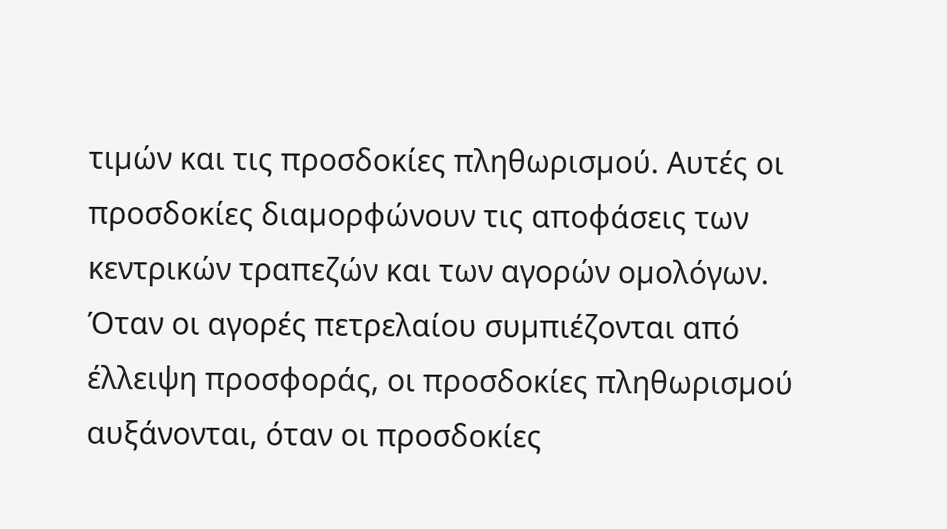τιµών και τις προσδοκίες πληθωρισµού. Αυτές οι προσδοκίες διαµορφώνουν τις αποφάσεις των κεντρικών τραπεζών και των αγορών οµολόγων. Όταν οι αγορές πετρελαίου συµπιέζονται από έλλειψη προσφοράς, οι προσδοκίες πληθωρισµού αυξάνονται, όταν οι προσδοκίες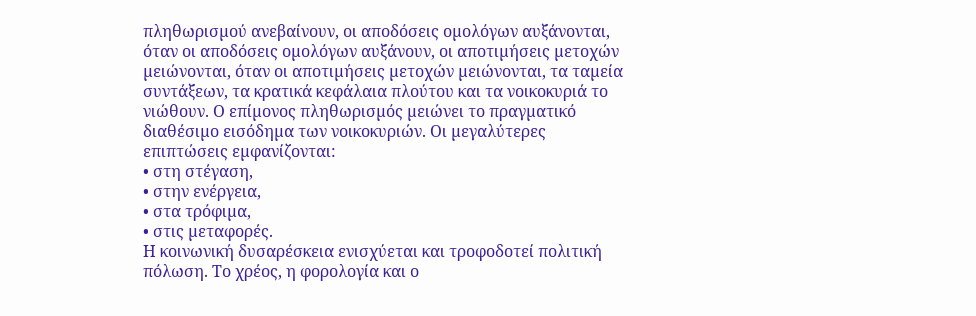πληθωρισµού ανεβαίνουν, οι αποδόσεις οµολόγων αυξάνονται, όταν οι αποδόσεις οµολόγων αυξάνουν, οι αποτιµήσεις µετοχών µειώνονται, όταν οι αποτιµήσεις µετοχών µειώνονται, τα ταµεία συντάξεων, τα κρατικά κεφάλαια πλούτου και τα νοικοκυριά το νιώθουν. Ο επίµονος πληθωρισµός µειώνει το πραγµατικό διαθέσιµο εισόδηµα των νοικοκυριών. Οι µεγαλύτερες επιπτώσεις εµφανίζονται:
• στη στέγαση,
• στην ενέργεια,
• στα τρόφιµα,
• στις µεταφορές.
Η κοινωνική δυσαρέσκεια ενισχύεται και τροφοδοτεί πολιτική πόλωση. Το χρέος, η φορολογία και ο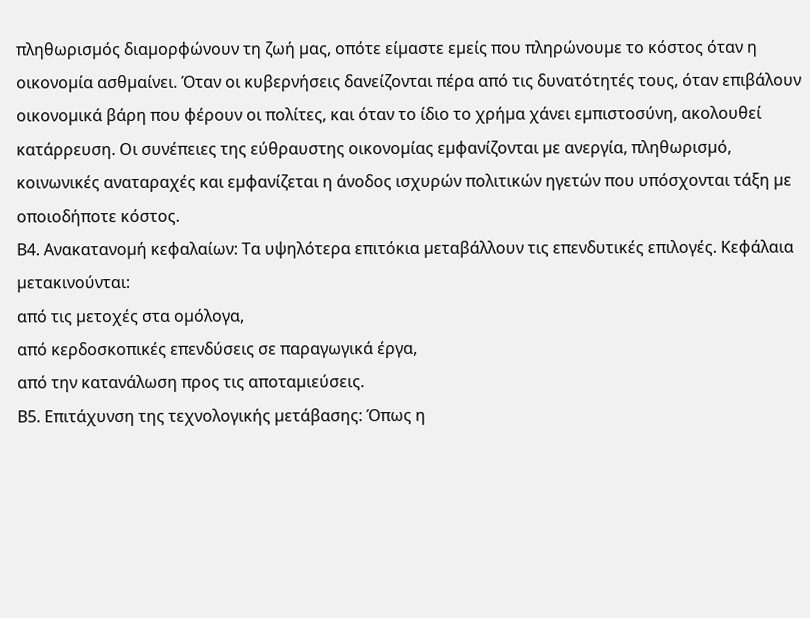πληθωρισµός διαµορφώνουν τη ζωή µας, οπότε είµαστε εµείς που πληρώνουµε το κόστος όταν η οικονοµία ασθµαίνει. Όταν οι κυβερνήσεις δανείζονται πέρα από τις δυνατότητές τους, όταν επιβάλουν οικονοµικά βάρη που φέρουν οι πολίτες, και όταν το ίδιο το χρήµα χάνει εµπιστοσύνη, ακολουθεί κατάρρευση. Οι συνέπειες της εύθραυστης οικονοµίας εµφανίζονται µε ανεργία, πληθωρισµό, κοινωνικές αναταραχές και εµφανίζεται η άνοδος ισχυρών πολιτικών ηγετών που υπόσχονται τάξη µε οποιοδήποτε κόστος.
Β4. Ανακατανοµή κεφαλαίων: Τα υψηλότερα επιτόκια µεταβάλλουν τις επενδυτικές επιλογές. Κεφάλαια µετακινούνται:
από τις µετοχές στα οµόλογα,
από κερδοσκοπικές επενδύσεις σε παραγωγικά έργα,
από την κατανάλωση προς τις αποταµιεύσεις.
Β5. Επιτάχυνση της τεχνολογικής µετάβασης: Όπως η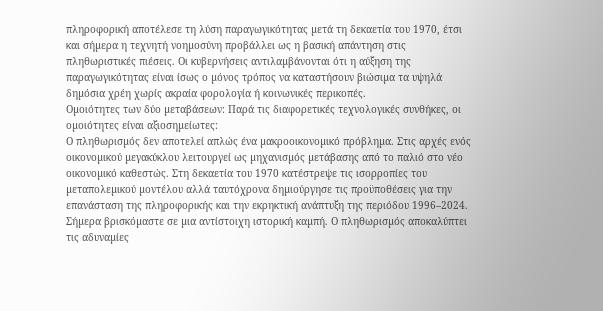πληροφορική αποτέλεσε τη λύση παραγωγικότητας µετά τη δεκαετία του 1970, έτσι και σήµερα η τεχνητή νοηµοσύνη προβάλλει ως η βασική απάντηση στις πληθωριστικές πιέσεις. Οι κυβερνήσεις αντιλαµβάνονται ότι η αύξηση της παραγωγικότητας είναι ίσως ο µόνος τρόπος να καταστήσουν βιώσιµα τα υψηλά δηµόσια χρέη χωρίς ακραία φορολογία ή κοινωνικές περικοπές.
Οµοιότητες των δύο µεταβάσεων: Παρά τις διαφορετικές τεχνολογικές συνθήκες, οι οµοιότητες είναι αξιοσηµείωτες:
Ο πληθωρισµός δεν αποτελεί απλώς ένα µακροοικονοµικό πρόβληµα. Στις αρχές ενός οικονοµικού µεγακύκλου λειτουργεί ως µηχανισµός µετάβασης από το παλιό στο νέο οικονοµικό καθεστώς. Στη δεκαετία του 1970 κατέστρεψε τις ισορροπίες του µεταπολεµικού µοντέλου αλλά ταυτόχρονα δηµιούργησε τις προϋποθέσεις για την επανάσταση της πληροφορικής και την εκρηκτική ανάπτυξη της περιόδου 1996–2024.
Σήµερα βρισκόµαστε σε µια αντίστοιχη ιστορική καµπή. Ο πληθωρισµός αποκαλύπτει τις αδυναµίες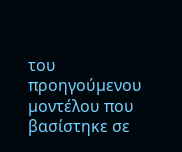του προηγούµενου µοντέλου που βασίστηκε σε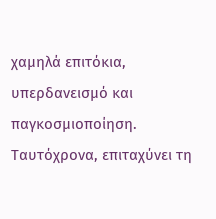χαµηλά επιτόκια, υπερδανεισµό και παγκοσµιοποίηση. Ταυτόχρονα, επιταχύνει τη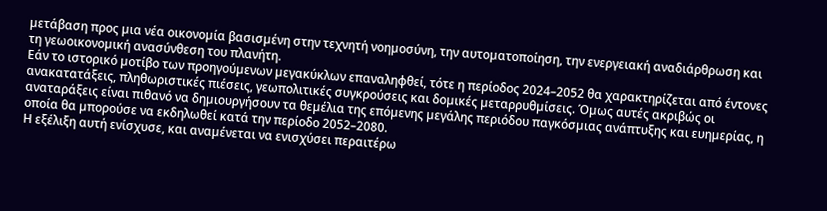µετάβαση προς µια νέα οικονοµία βασισµένη στην τεχνητή νοηµοσύνη, την αυτοµατοποίηση, την ενεργειακή αναδιάρθρωση και τη γεωοικονοµική ανασύνθεση του πλανήτη.
Εάν το ιστορικό µοτίβο των προηγούµενων µεγακύκλων επαναληφθεί, τότε η περίοδος 2024–2052 θα χαρακτηρίζεται από έντονες ανακατατάξεις, πληθωριστικές πιέσεις, γεωπολιτικές συγκρούσεις και δοµικές µεταρρυθµίσεις. Όµως αυτές ακριβώς οι αναταράξεις είναι πιθανό να δηµιουργήσουν τα θεµέλια της επόµενης µεγάλης περιόδου παγκόσµιας ανάπτυξης και ευηµερίας, η οποία θα µπορούσε να εκδηλωθεί κατά την περίοδο 2052–2080.
Η εξέλιξη αυτή ενίσχυσε, και αναµένεται να ενισχύσει περαιτέρω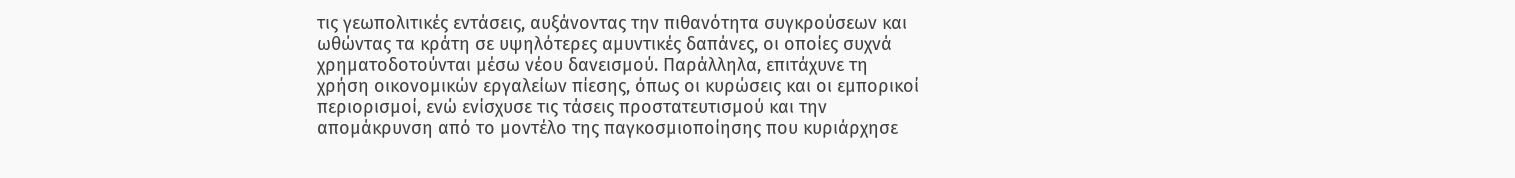τις γεωπολιτικές εντάσεις, αυξάνοντας την πιθανότητα συγκρούσεων και ωθώντας τα κράτη σε υψηλότερες αµυντικές δαπάνες, οι οποίες συχνά χρηµατοδοτούνται µέσω νέου δανεισµού. Παράλληλα, επιτάχυνε τη χρήση οικονοµικών εργαλείων πίεσης, όπως οι κυρώσεις και οι εµπορικοί περιορισµοί, ενώ ενίσχυσε τις τάσεις προστατευτισµού και την αποµάκρυνση από το µοντέλο της παγκοσµιοποίησης που κυριάρχησε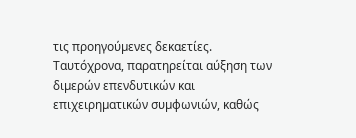τις προηγούµενες δεκαετίες. Ταυτόχρονα, παρατηρείται αύξηση των διµερών επενδυτικών και επιχειρηµατικών συµφωνιών, καθώς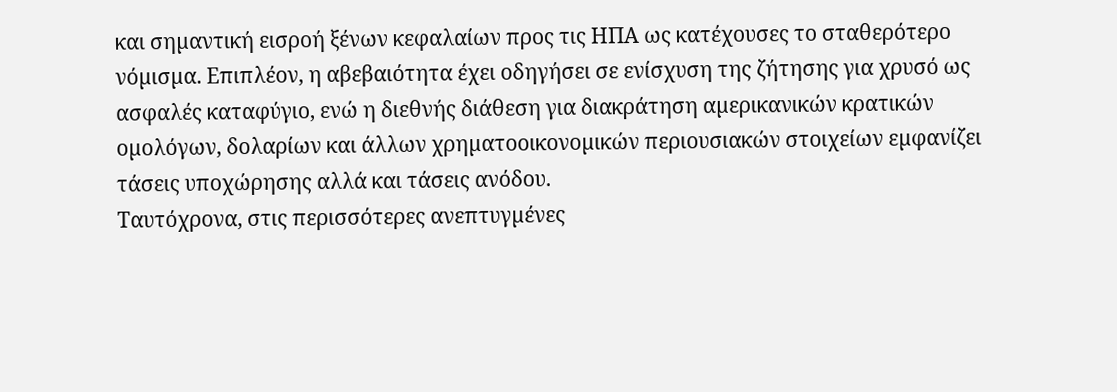και σηµαντική εισροή ξένων κεφαλαίων προς τις ΗΠΑ ως κατέχουσες το σταθερότερο νόµισµα. Επιπλέον, η αβεβαιότητα έχει οδηγήσει σε ενίσχυση της ζήτησης για χρυσό ως ασφαλές καταφύγιο, ενώ η διεθνής διάθεση για διακράτηση αµερικανικών κρατικών οµολόγων, δολαρίων και άλλων χρηµατοοικονοµικών περιουσιακών στοιχείων εµφανίζει τάσεις υποχώρησης αλλά και τάσεις ανόδου.
Ταυτόχρονα, στις περισσότερες ανεπτυγµένες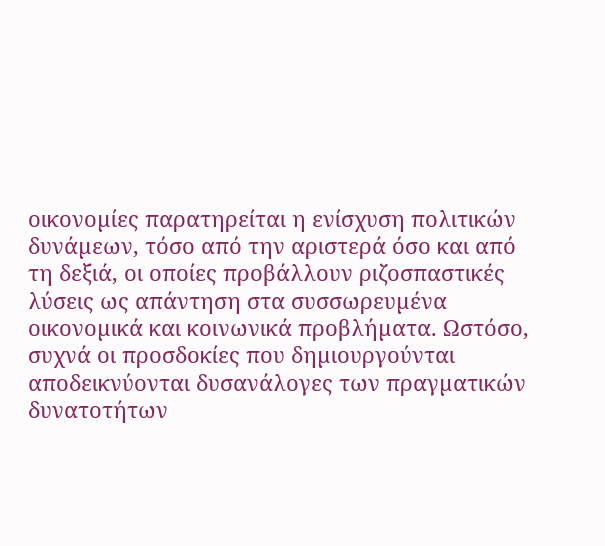οικονοµίες παρατηρείται η ενίσχυση πολιτικών δυνάµεων, τόσο από την αριστερά όσο και από τη δεξιά, οι οποίες προβάλλουν ριζοσπαστικές λύσεις ως απάντηση στα συσσωρευµένα οικονοµικά και κοινωνικά προβλήµατα. Ωστόσο, συχνά οι προσδοκίες που δηµιουργούνται αποδεικνύονται δυσανάλογες των πραγµατικών δυνατοτήτων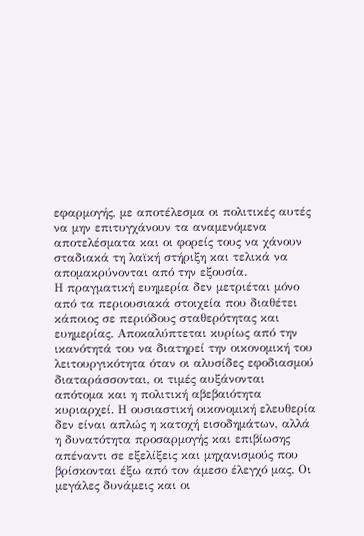εφαρµογής, µε αποτέλεσµα οι πολιτικές αυτές να µην επιτυγχάνουν τα αναµενόµενα αποτελέσµατα και οι φορείς τους να χάνουν σταδιακά τη λαϊκή στήριξη και τελικά να αποµακρύνονται από την εξουσία.
Η πραγµατική ευηµερία δεν µετριέται µόνο από τα περιουσιακά στοιχεία που διαθέτει κάποιος σε περιόδους σταθερότητας και ευηµερίας. Αποκαλύπτεται κυρίως από την ικανότητά του να διατηρεί την οικονοµική του λειτουργικότητα όταν οι αλυσίδες εφοδιασµού διαταράσσονται, οι τιµές αυξάνονται απότοµα και η πολιτική αβεβαιότητα κυριαρχεί. Η ουσιαστική οικονοµική ελευθερία δεν είναι απλώς η κατοχή εισοδηµάτων, αλλά η δυνατότητα προσαρµογής και επιβίωσης απέναντι σε εξελίξεις και µηχανισµούς που βρίσκονται έξω από τον άµεσο έλεγχό µας. Οι µεγάλες δυνάµεις και οι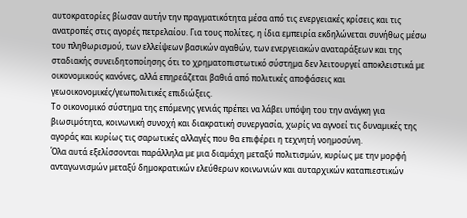αυτοκρατορίες βίωσαν αυτήν την πραγµατικότητα µέσα από τις ενεργειακές κρίσεις και τις ανατροπές στις αγορές πετρελαίου. Για τους πολίτες, η ίδια εµπειρία εκδηλώνεται συνήθως µέσω του πληθωρισµού, των ελλείψεων βασικών αγαθών, των ενεργειακών αναταράξεων και της σταδιακής συνειδητοποίησης ότι το χρηµατοπιστωτικό σύστηµα δεν λειτουργεί αποκλειστικά µε οικονοµικούς κανόνες, αλλά επηρεάζεται βαθιά από πολιτικές αποφάσεις και γεωοικονοµικές/γεωπολιτικές επιδιώξεις.
Το οικονοµικό σύστηµα της επόµενης γενιάς πρέπει να λάβει υπόψη του την ανάγκη για βιωσιµότητα, κοινωνική συνοχή και διακρατική συνεργασία, χωρίς να αγνοεί τις δυναµικές της αγοράς και κυρίως τις σαρωτικές αλλαγές που θα επιφέρει η τεχνητή νοηµοσύνη.
Όλα αυτά εξελίσσονται παράλληλα µε µια διαµάχη µεταξύ πολιτισµών, κυρίως µε την µορφή ανταγωνισµών µεταξύ δηµοκρατικών ελεύθερων κοινωνιών και αυταρχικών καταπιεστικών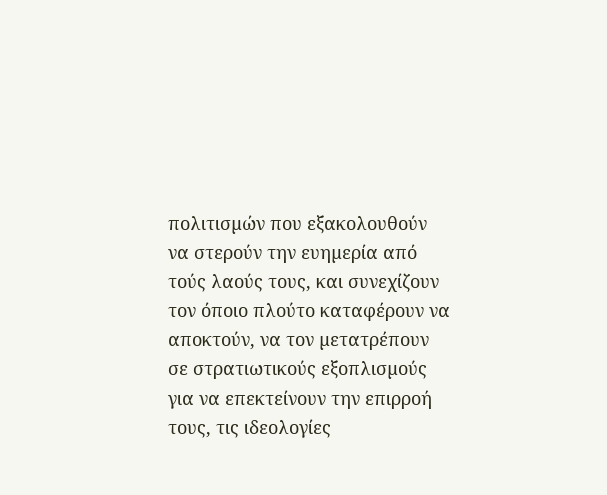πολιτισµών που εξακολουθούν να στερούν την ευηµερία από τούς λαούς τους, και συνεχίζουν τον όποιο πλούτο καταφέρουν να αποκτούν, να τον µετατρέπουν σε στρατιωτικούς εξοπλισµούς για να επεκτείνουν την επιρροή τους, τις ιδεολογίες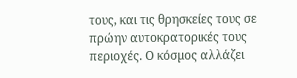τους, και τις θρησκείες τους σε πρώην αυτοκρατορικές τους περιοχές. Ο κόσµος αλλάζει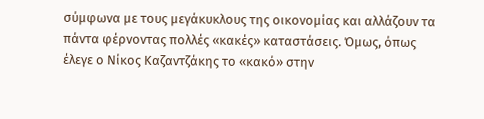σύµφωνα µε τους µεγάκυκλους της οικονοµίας και αλλάζουν τα πάντα φέρνοντας πολλές «κακές» καταστάσεις. Όµως, όπως έλεγε ο Νίκος Καζαντζάκης το «κακό» στην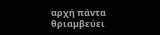αρχή πάντα θριαµβεύει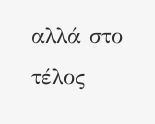αλλά στο τέλος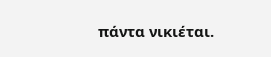πάντα νικιέται.